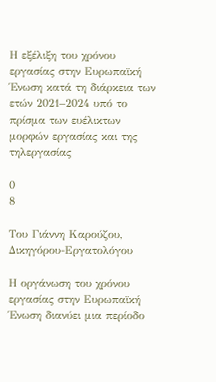Η εξέλιξη του χρόνου εργασίας στην Ευρωπαϊκή Ένωση κατά τη διάρκεια των ετών 2021–2024 υπό το πρίσμα των ευέλικτων μορφών εργασίας και της τηλεργασίας

0
8

Του Γιάννη Καρούζου, Δικηγόρου-Εργατολόγου

Η οργάνωση του χρόνου εργασίας στην Ευρωπαϊκή Ένωση διανύει μια περίοδο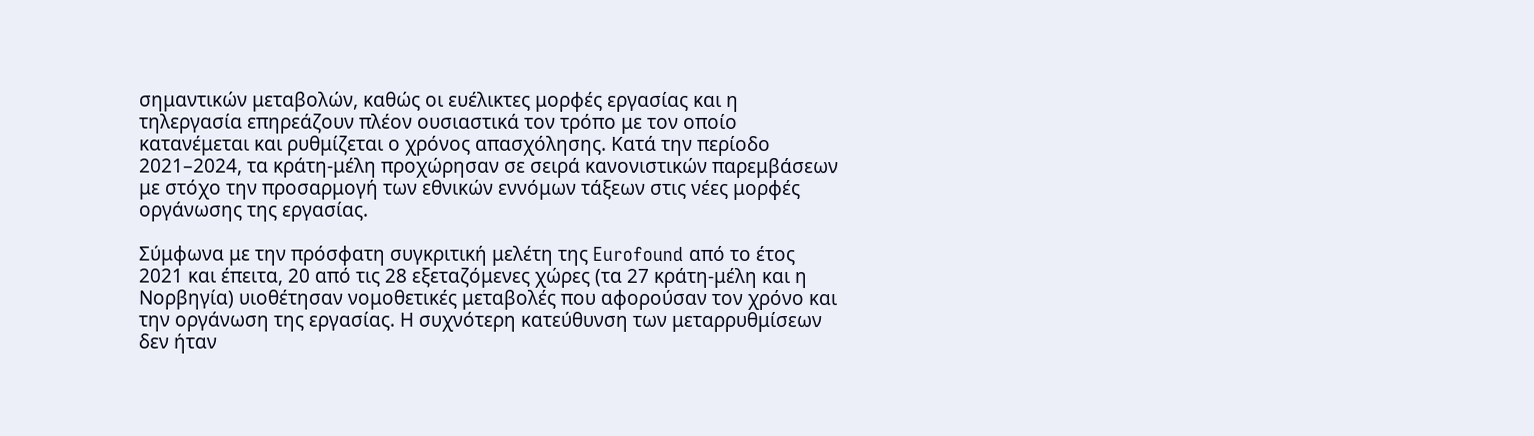σημαντικών μεταβολών, καθώς οι ευέλικτες μορφές εργασίας και η τηλεργασία επηρεάζουν πλέον ουσιαστικά τον τρόπο με τον οποίο κατανέμεται και ρυθμίζεται ο χρόνος απασχόλησης. Κατά την περίοδο 2021–2024, τα κράτη-μέλη προχώρησαν σε σειρά κανονιστικών παρεμβάσεων με στόχο την προσαρμογή των εθνικών εννόμων τάξεων στις νέες μορφές οργάνωσης της εργασίας.

Σύμφωνα με την πρόσφατη συγκριτική μελέτη της Eurofound από το έτος 2021 και έπειτα, 20 από τις 28 εξεταζόμενες χώρες (τα 27 κράτη-μέλη και η Νορβηγία) υιοθέτησαν νομοθετικές μεταβολές που αφορούσαν τον χρόνο και την οργάνωση της εργασίας. Η συχνότερη κατεύθυνση των μεταρρυθμίσεων δεν ήταν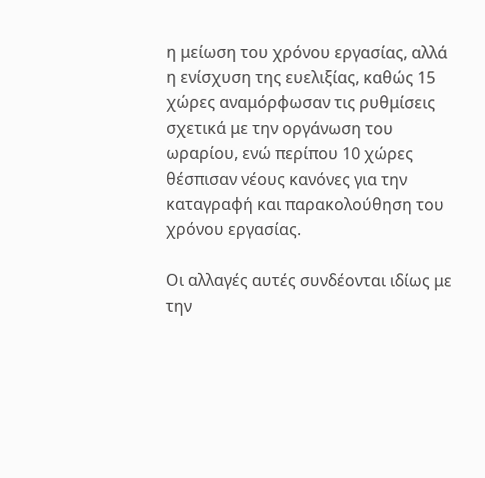η μείωση του χρόνου εργασίας, αλλά η ενίσχυση της ευελιξίας, καθώς 15 χώρες αναμόρφωσαν τις ρυθμίσεις σχετικά με την οργάνωση του ωραρίου, ενώ περίπου 10 χώρες θέσπισαν νέους κανόνες για την καταγραφή και παρακολούθηση του χρόνου εργασίας.

Οι αλλαγές αυτές συνδέονται ιδίως με την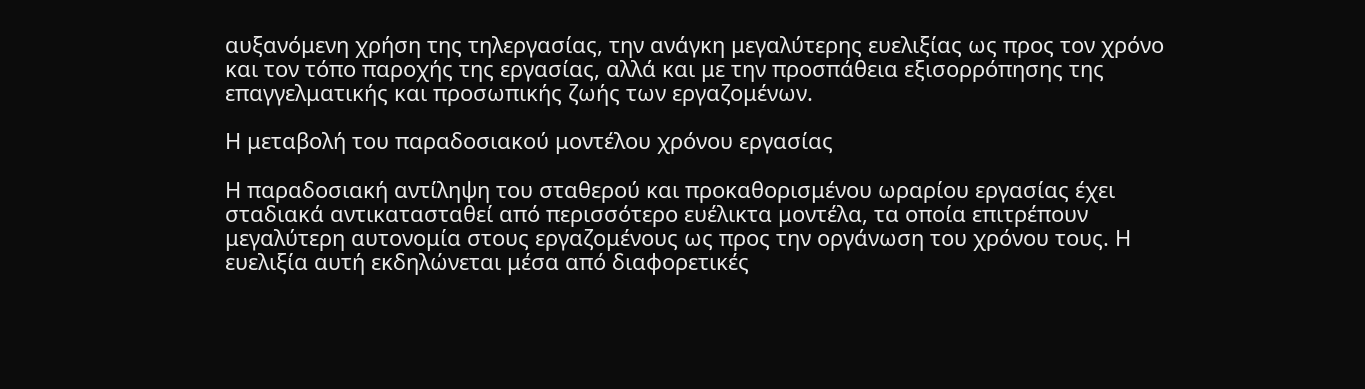αυξανόμενη χρήση της τηλεργασίας, την ανάγκη μεγαλύτερης ευελιξίας ως προς τον χρόνο και τον τόπο παροχής της εργασίας, αλλά και με την προσπάθεια εξισορρόπησης της επαγγελματικής και προσωπικής ζωής των εργαζομένων.

Η μεταβολή του παραδοσιακού μοντέλου χρόνου εργασίας

Η παραδοσιακή αντίληψη του σταθερού και προκαθορισμένου ωραρίου εργασίας έχει σταδιακά αντικατασταθεί από περισσότερο ευέλικτα μοντέλα, τα οποία επιτρέπουν μεγαλύτερη αυτονομία στους εργαζομένους ως προς την οργάνωση του χρόνου τους. Η ευελιξία αυτή εκδηλώνεται μέσα από διαφορετικές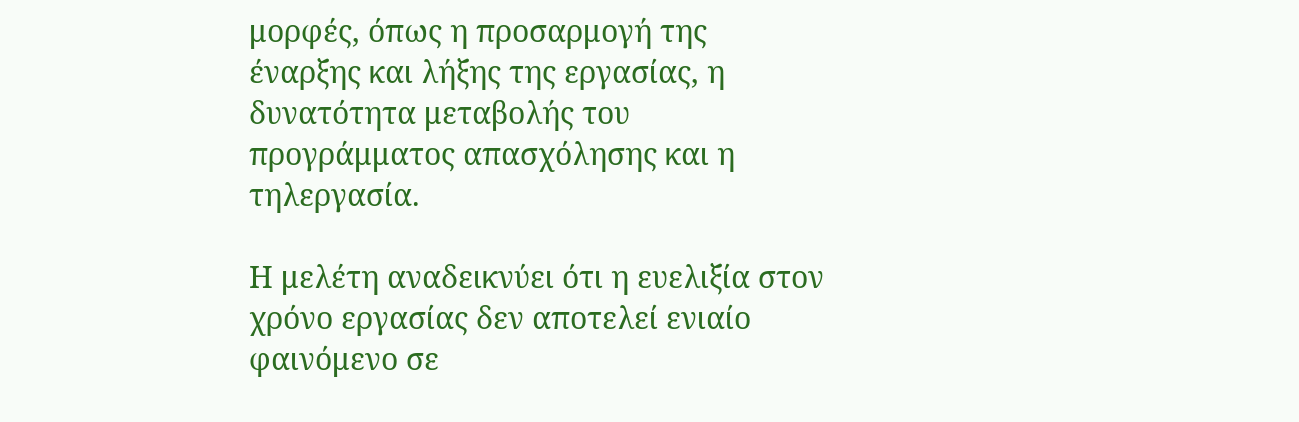μορφές, όπως η προσαρμογή της έναρξης και λήξης της εργασίας, η δυνατότητα μεταβολής του προγράμματος απασχόλησης και η τηλεργασία.

Η μελέτη αναδεικνύει ότι η ευελιξία στον χρόνο εργασίας δεν αποτελεί ενιαίο φαινόμενο σε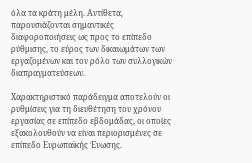όλα τα κράτη μέλη. Αντίθετα, παρουσιάζονται σημαντικές διαφοροποιήσεις ως προς το επίπεδο ρύθμισης, το εύρος των δικαιωμάτων των εργαζομένων και τον ρόλο των συλλογικών διαπραγματεύσεων.

Χαρακτηριστικό παράδειγμα αποτελούν οι ρυθμίσεις για τη διευθέτηση του χρόνου εργασίας σε επίπεδο εβδομάδας, οι οποίες εξακολουθούν να είναι περιορισμένες σε επίπεδο Ευρωπαϊκής Ένωσης.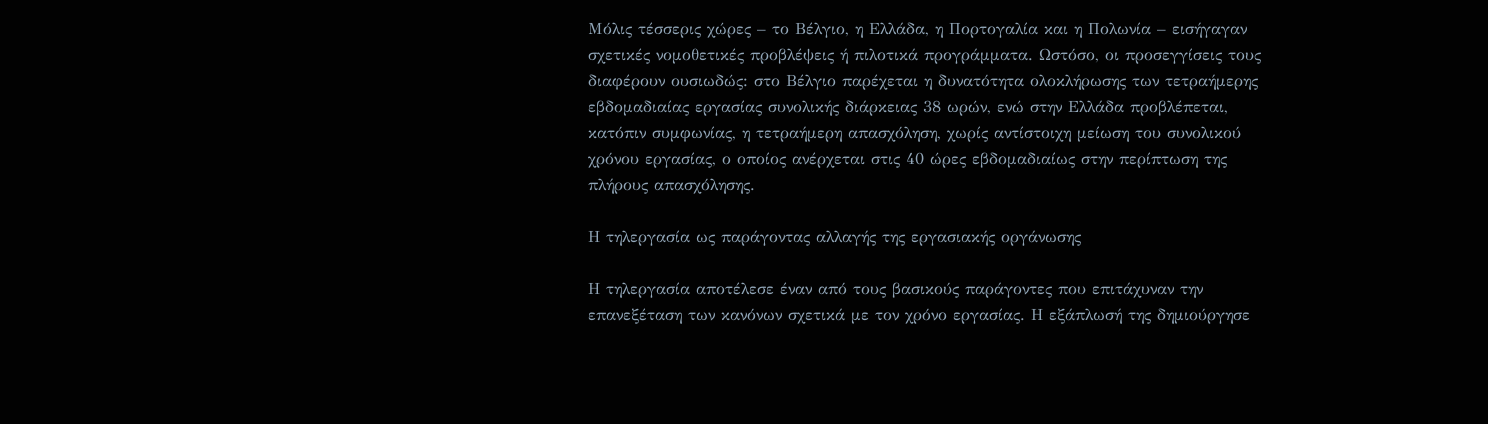Μόλις τέσσερις χώρες – το Βέλγιο, η Ελλάδα, η Πορτογαλία και η Πολωνία – εισήγαγαν σχετικές νομοθετικές προβλέψεις ή πιλοτικά προγράμματα. Ωστόσο, οι προσεγγίσεις τους διαφέρουν ουσιωδώς: στο Βέλγιο παρέχεται η δυνατότητα ολοκλήρωσης των τετραήμερης εβδομαδιαίας εργασίας συνολικής διάρκειας 38 ωρών, ενώ στην Ελλάδα προβλέπεται, κατόπιν συμφωνίας, η τετραήμερη απασχόληση, χωρίς αντίστοιχη μείωση του συνολικού χρόνου εργασίας, ο οποίος ανέρχεται στις 40 ώρες εβδομαδιαίως στην περίπτωση της πλήρους απασχόλησης.

Η τηλεργασία ως παράγοντας αλλαγής της εργασιακής οργάνωσης

Η τηλεργασία αποτέλεσε έναν από τους βασικούς παράγοντες που επιτάχυναν την επανεξέταση των κανόνων σχετικά με τον χρόνο εργασίας. Η εξάπλωσή της δημιούργησε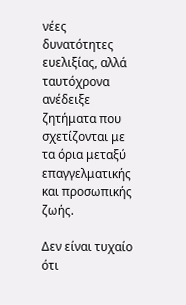νέες δυνατότητες ευελιξίας, αλλά ταυτόχρονα ανέδειξε ζητήματα που σχετίζονται με τα όρια μεταξύ επαγγελματικής και προσωπικής ζωής.

Δεν είναι τυχαίο ότι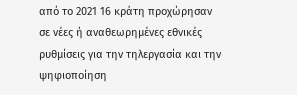από το 2021 16 κράτη προχώρησαν σε νέες ή αναθεωρημένες εθνικές ρυθμίσεις για την τηλεργασία και την ψηφιοποίηση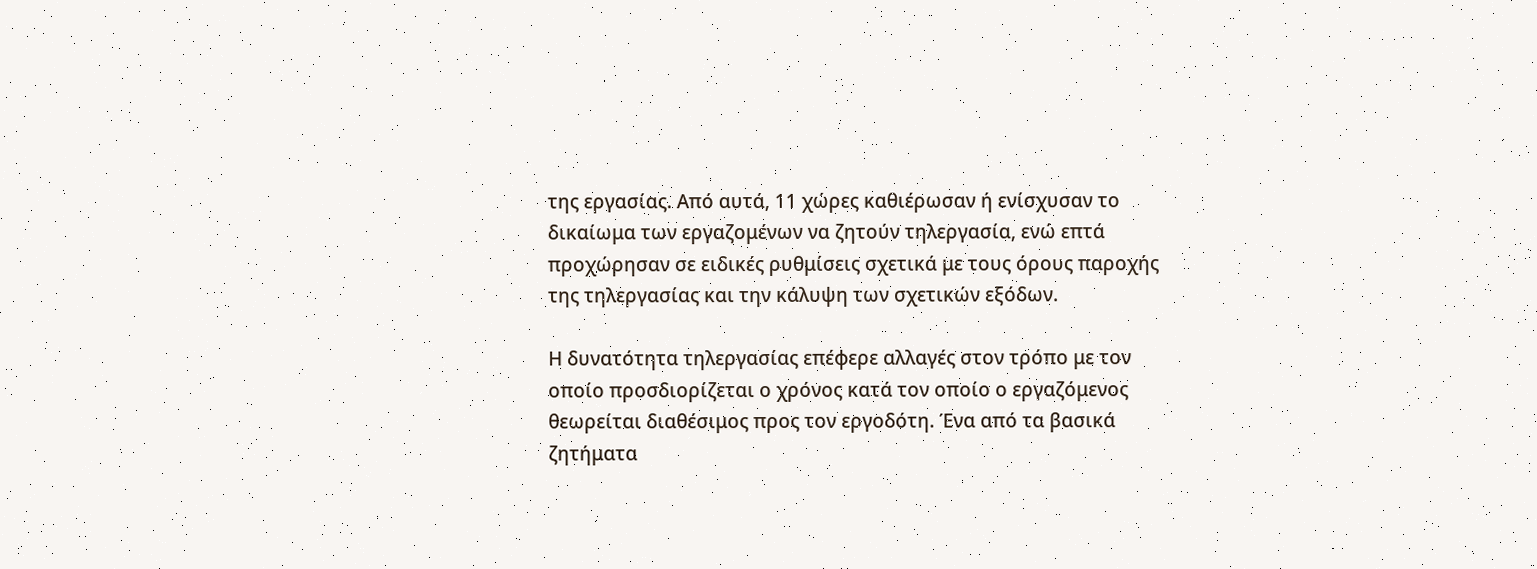της εργασίας. Από αυτά, 11 χώρες καθιέρωσαν ή ενίσχυσαν το δικαίωμα των εργαζομένων να ζητούν τηλεργασία, ενώ επτά προχώρησαν σε ειδικές ρυθμίσεις σχετικά με τους όρους παροχής της τηλεργασίας και την κάλυψη των σχετικών εξόδων.

Η δυνατότητα τηλεργασίας επέφερε αλλαγές στον τρόπο με τον οποίο προσδιορίζεται ο χρόνος κατά τον οποίο ο εργαζόμενος θεωρείται διαθέσιμος προς τον εργοδότη. Ένα από τα βασικά ζητήματα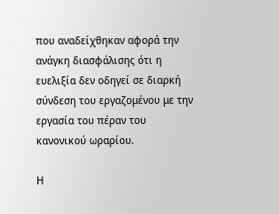που αναδείχθηκαν αφορά την ανάγκη διασφάλισης ότι η ευελιξία δεν οδηγεί σε διαρκή σύνδεση του εργαζομένου με την εργασία του πέραν του κανονικού ωραρίου.

Η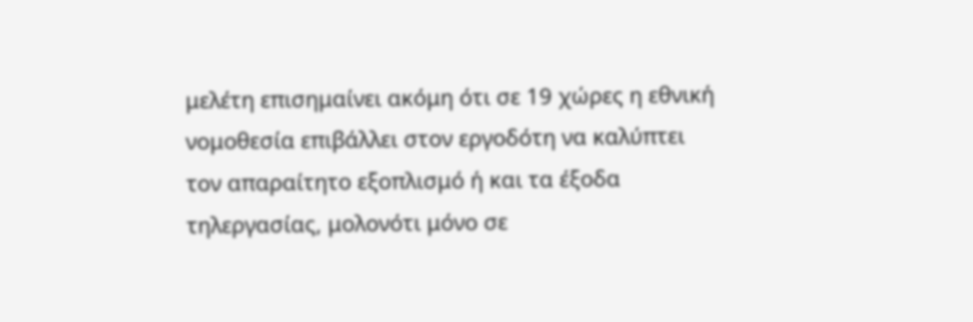μελέτη επισημαίνει ακόμη ότι σε 19 χώρες η εθνική νομοθεσία επιβάλλει στον εργοδότη να καλύπτει τον απαραίτητο εξοπλισμό ή και τα έξοδα τηλεργασίας, μολονότι μόνο σε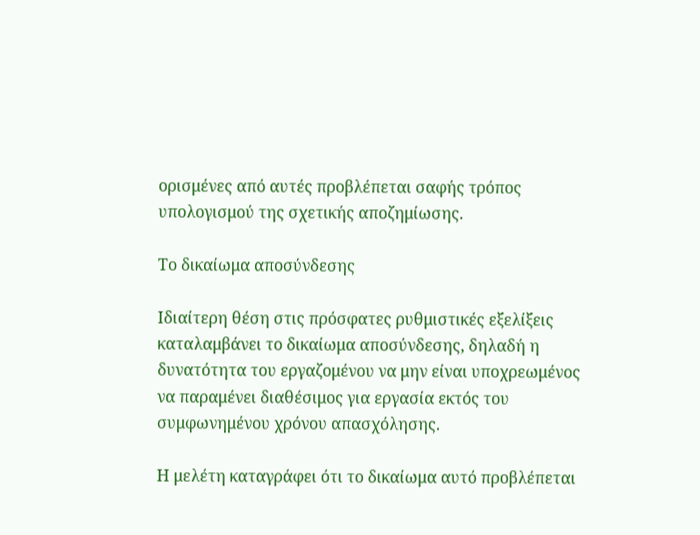ορισμένες από αυτές προβλέπεται σαφής τρόπος υπολογισμού της σχετικής αποζημίωσης.

Το δικαίωμα αποσύνδεσης

Ιδιαίτερη θέση στις πρόσφατες ρυθμιστικές εξελίξεις καταλαμβάνει το δικαίωμα αποσύνδεσης, δηλαδή η δυνατότητα του εργαζομένου να μην είναι υποχρεωμένος να παραμένει διαθέσιμος για εργασία εκτός του συμφωνημένου χρόνου απασχόλησης.

Η μελέτη καταγράφει ότι το δικαίωμα αυτό προβλέπεται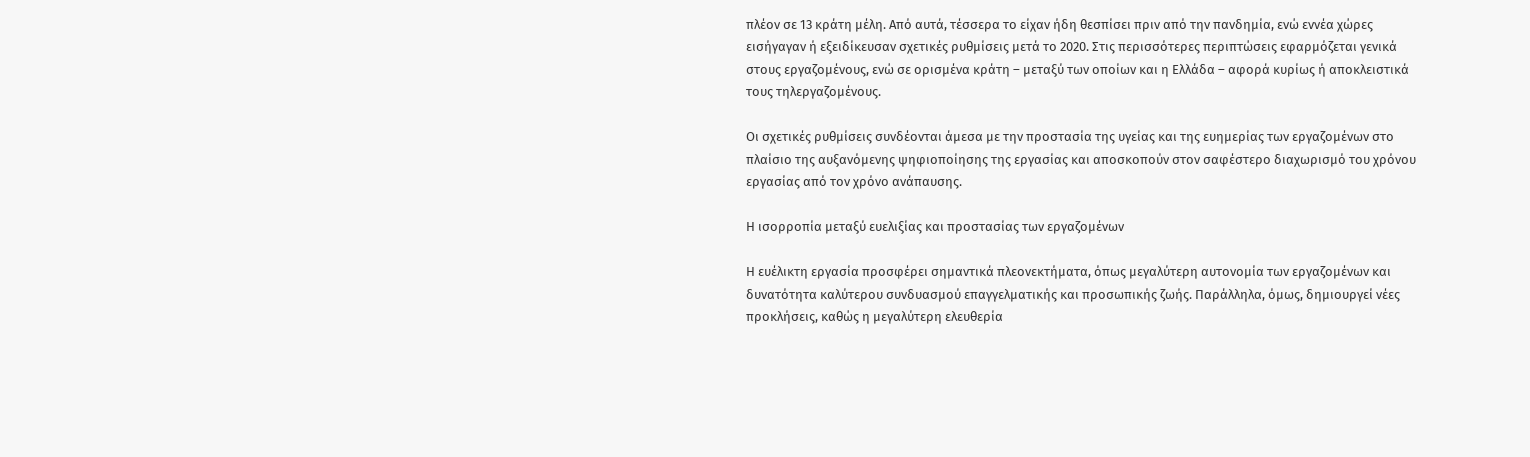πλέον σε 13 κράτη μέλη. Από αυτά, τέσσερα το είχαν ήδη θεσπίσει πριν από την πανδημία, ενώ εννέα χώρες εισήγαγαν ή εξειδίκευσαν σχετικές ρυθμίσεις μετά το 2020. Στις περισσότερες περιπτώσεις εφαρμόζεται γενικά στους εργαζομένους, ενώ σε ορισμένα κράτη – μεταξύ των οποίων και η Ελλάδα – αφορά κυρίως ή αποκλειστικά τους τηλεργαζομένους.

Οι σχετικές ρυθμίσεις συνδέονται άμεσα με την προστασία της υγείας και της ευημερίας των εργαζομένων στο πλαίσιο της αυξανόμενης ψηφιοποίησης της εργασίας και αποσκοπούν στον σαφέστερο διαχωρισμό του χρόνου εργασίας από τον χρόνο ανάπαυσης.

Η ισορροπία μεταξύ ευελιξίας και προστασίας των εργαζομένων

Η ευέλικτη εργασία προσφέρει σημαντικά πλεονεκτήματα, όπως μεγαλύτερη αυτονομία των εργαζομένων και δυνατότητα καλύτερου συνδυασμού επαγγελματικής και προσωπικής ζωής. Παράλληλα, όμως, δημιουργεί νέες προκλήσεις, καθώς η μεγαλύτερη ελευθερία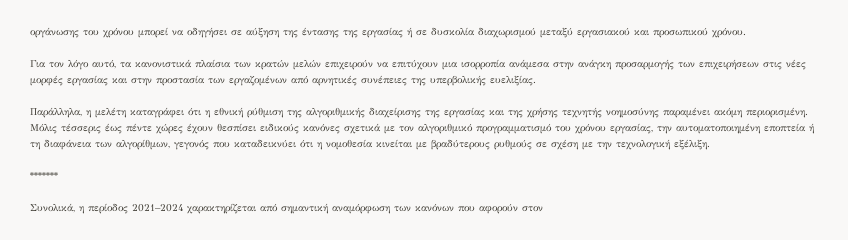οργάνωσης του χρόνου μπορεί να οδηγήσει σε αύξηση της έντασης της εργασίας ή σε δυσκολία διαχωρισμού μεταξύ εργασιακού και προσωπικού χρόνου.

Για τον λόγο αυτό, τα κανονιστικά πλαίσια των κρατών μελών επιχειρούν να επιτύχουν μια ισορροπία ανάμεσα στην ανάγκη προσαρμογής των επιχειρήσεων στις νέες μορφές εργασίας και στην προστασία των εργαζομένων από αρνητικές συνέπειες της υπερβολικής ευελιξίας.

Παράλληλα, η μελέτη καταγράφει ότι η εθνική ρύθμιση της αλγοριθμικής διαχείρισης της εργασίας και της χρήσης τεχνητής νοημοσύνης παραμένει ακόμη περιορισμένη. Μόλις τέσσερις έως πέντε χώρες έχουν θεσπίσει ειδικούς κανόνες σχετικά με τον αλγοριθμικό προγραμματισμό του χρόνου εργασίας, την αυτοματοποιημένη εποπτεία ή τη διαφάνεια των αλγορίθμων, γεγονός που καταδεικνύει ότι η νομοθεσία κινείται με βραδύτερους ρυθμούς σε σχέση με την τεχνολογική εξέλιξη.

*******

Συνολικά, η περίοδος 2021–2024 χαρακτηρίζεται από σημαντική αναμόρφωση των κανόνων που αφορούν στον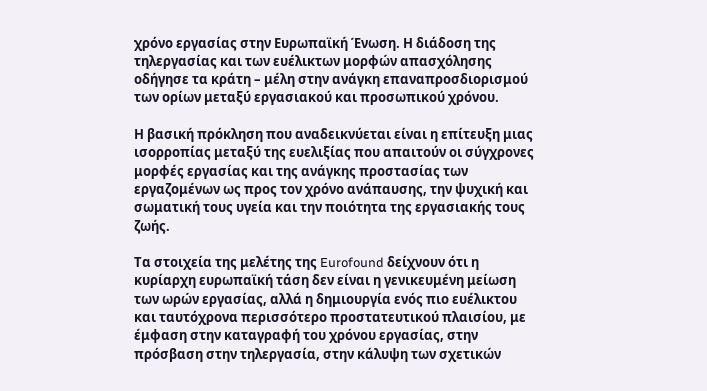χρόνο εργασίας στην Ευρωπαϊκή Ένωση. Η διάδοση της τηλεργασίας και των ευέλικτων μορφών απασχόλησης οδήγησε τα κράτη – μέλη στην ανάγκη επαναπροσδιορισμού των ορίων μεταξύ εργασιακού και προσωπικού χρόνου.

Η βασική πρόκληση που αναδεικνύεται είναι η επίτευξη μιας ισορροπίας μεταξύ της ευελιξίας που απαιτούν οι σύγχρονες μορφές εργασίας και της ανάγκης προστασίας των εργαζομένων ως προς τον χρόνο ανάπαυσης, την ψυχική και σωματική τους υγεία και την ποιότητα της εργασιακής τους ζωής.

Τα στοιχεία της μελέτης της Eurofound δείχνουν ότι η κυρίαρχη ευρωπαϊκή τάση δεν είναι η γενικευμένη μείωση των ωρών εργασίας, αλλά η δημιουργία ενός πιο ευέλικτου και ταυτόχρονα περισσότερο προστατευτικού πλαισίου, με έμφαση στην καταγραφή του χρόνου εργασίας, στην πρόσβαση στην τηλεργασία, στην κάλυψη των σχετικών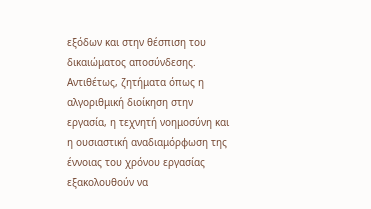εξόδων και στην θέσπιση του δικαιώματος αποσύνδεσης. Αντιθέτως, ζητήματα όπως η αλγοριθμική διοίκηση στην εργασία, η τεχνητή νοημοσύνη και η ουσιαστική αναδιαμόρφωση της έννοιας του χρόνου εργασίας εξακολουθούν να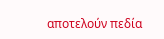αποτελούν πεδία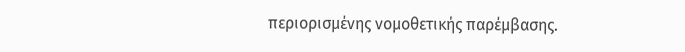περιορισμένης νομοθετικής παρέμβασης.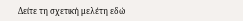Δείτε τη σχετική μελέτη εδώ